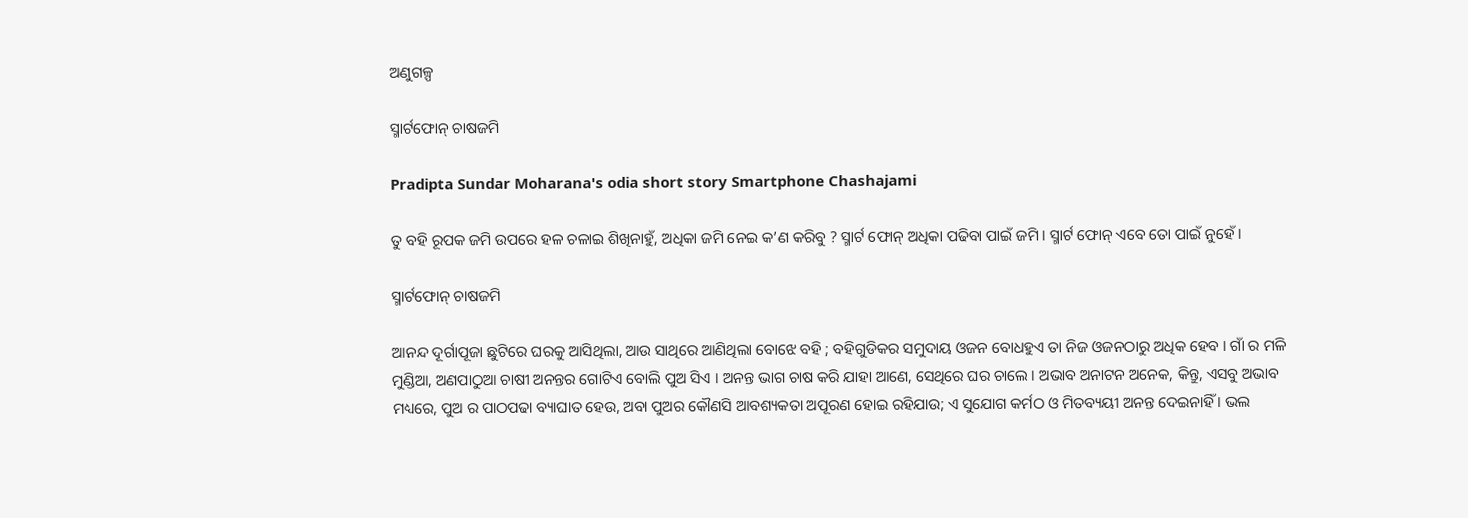ଅଣୁଗଳ୍ପ

ସ୍ମାର୍ଟଫୋନ୍‌ ଚାଷଜମି

Pradipta Sundar Moharana's odia short story Smartphone Chashajami

ତୁ ବହି ରୂପକ ଜମି ଉପରେ ହଳ ଚଳାଇ ଶିଖିନାହୁଁ, ଅଧିକା ଜମି ନେଇ କ’ଣ କରିବୁ ? ସ୍ମାର୍ଟ ଫୋନ୍ ଅଧିକା ପଢିବା ପାଇଁ ଜମି । ସ୍ମାର୍ଟ ଫୋନ୍ ଏବେ ତୋ ପାଇଁ ନୁହେଁ ।

ସ୍ମାର୍ଟଫୋନ୍‌ ଚାଷଜମି

ଆନନ୍ଦ ଦୂର୍ଗାପୂଜା ଛୁଟିରେ ଘରକୁ ଆସିଥିଲା, ଆଉ ସାଥିରେ ଆଣିଥିଲା ବୋଝେ ବହି ; ବହିଗୁଡିକର ସମୁଦାୟ ଓଜନ ବୋଧହୁଏ ତା ନିଜ ଓଜନଠାରୁ ଅଧିକ ହେବ । ଗାଁ ର ମଳି ମୁଣ୍ଡିଆ, ଅଣପାଠୁଆ ଚାଷୀ ଅନନ୍ତର ଗୋଟିଏ ବୋଲି ପୁଅ ସିଏ । ଅନନ୍ତ ଭାଗ ଚାଷ କରି ଯାହା ଆଣେ, ସେଥିରେ ଘର ଚାଲେ । ଅଭାବ ଅନାଟନ ଅନେକ, କିନ୍ତୁ, ଏସବୁ ଅଭାବ ମଧ୍ୟରେ, ପୁଅ ର ପାଠପଢା ବ୍ୟାଘାତ ହେଉ, ଅବା ପୁଅର କୌଣସି ଆବଶ୍ୟକତା ଅପୂରଣ ହୋଇ ରହିଯାଉ; ଏ ସୁଯୋଗ କର୍ମଠ ଓ ମିତବ୍ୟୟୀ ଅନନ୍ତ ଦେଇନାହିଁ । ଭଲ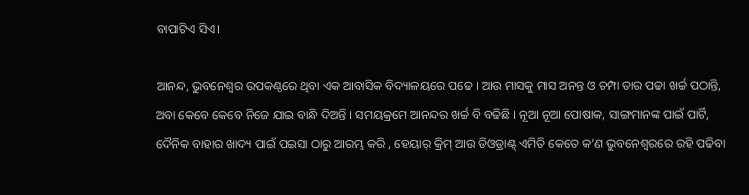ବାପାଟିଏ ସିଏ।

ଆନନ୍ଦ, ଭୁବନେଶ୍ୱର ଉପକଣ୍ଠରେ ଥିବା ଏକ ଆବାସିକ ବିଦ୍ୟାଳୟରେ ପଢେ । ଆଉ ମାସକୁ ମାସ ଅନନ୍ତ ଓ ଚମ୍ପା ତାର ପଢା ଖର୍ଚ୍ଚ ପଠାନ୍ତି, ଅବା କେବେ କେବେ ନିଜେ ଯାଇ ବାନ୍ଧି ଦିଅନ୍ତି । ସମୟକ୍ରମେ ଆନନ୍ଦର ଖର୍ଚ୍ଚ ବି ବଢିଛି । ନୂଆ ନୂଆ ପୋଷାକ, ସାଙ୍ଗମାନଙ୍କ ପାଇଁ ପାର୍ଟି, ଦୈନିକ ବାହାର ଖାଦ୍ୟ ପାଇଁ ପଇସା ଠାରୁ ଆରମ୍ଭ କରି , ହେୟାର୍ କ୍ରିମ୍ ଆଉ ଡିଓଡ୍ରାଣ୍ଟ୍ ଏମିତି କେତେ କ’ଣ ଭୁବନେଶ୍ୱରରେ ରହି ପଢିବା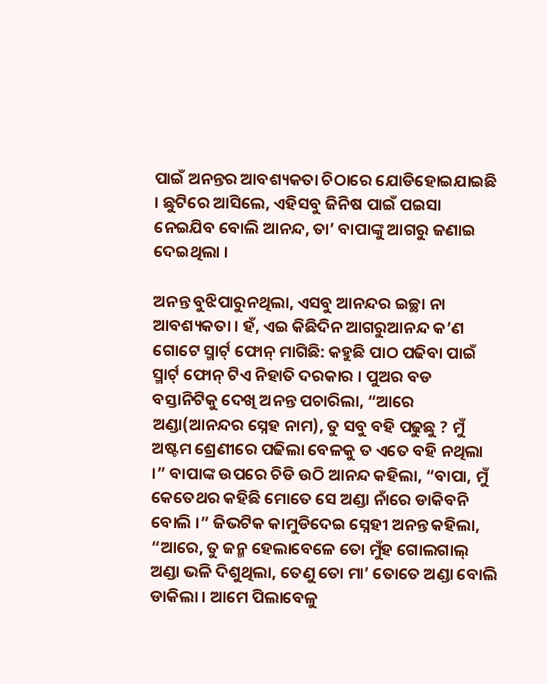ପାଇଁ ଅନନ୍ତର ଆବଶ୍ୟକତା ଚିଠାରେ ଯୋଡିହୋଇଯାଇଛି । ଛୁଟିରେ ଆସିଲେ, ଏହିସବୁ ଜିନିଷ ପାଇଁ ପଇସା ନେଇଯିବ ବୋଲି ଆନନ୍ଦ, ତା’ ବାପାଙ୍କୁ ଆଗରୁ ଜଣାଇ ଦେଇଥିଲା ।

ଅନନ୍ତ ବୁଝିପାରୁନଥିଲା, ଏସବୁ ଆନନ୍ଦର ଇଚ୍ଛା ନା ଆବଶ୍ୟକତା । ହଁ, ଏଇ କିଛିଦିନ ଆଗରୁଆନନ୍ଦ କ’ଣ ଗୋଟେ ସ୍ମାର୍ଟ୍ ଫୋନ୍ ମାଗିଛି: କହୁଛି ପାଠ ପଢିବା ପାଇଁ ସ୍ମାର୍ଟ୍ ଫୋନ୍ ଟିଏ ନିହାତି ଦରକାର । ପୁଅର ବଡ ବସ୍ତାନିଟିକୁ ଦେଖି ଅନନ୍ତ ପଚାରିଲା, “ଆରେ ଅଣ୍ଡା(ଆନନ୍ଦର ସ୍ନେହ ନାମ), ତୁ ସବୁ ବହି ପଢୁଛୁ ? ମୁଁ ଅଷ୍ଟମ ଶ୍ରେଣୀରେ ପଢିଲା ବେଳକୁ ତ ଏତେ ବହି ନଥିଲା ।” ବାପାଙ୍କ ଉପରେ ଚିଡି ଉଠି ଆନନ୍ଦ କହିଲା, “ବାପା, ମୁଁ କେତେଥର କହିଛି ମୋତେ ସେ ଅଣ୍ଡା ନାଁରେ ଡାକିବନି ବୋଲି ।” ଜିଭଟିକ କାମୁଡିଦେଇ ସ୍ନେହୀ ଅନନ୍ତ କହିଲା, “ଆରେ, ତୁ ଜନ୍ମ ହେଲାବେଳେ ତୋ ମୁଁହ ଗୋଲଗାଲ୍ ଅଣ୍ଡା ଭଳି ଦିଶୁଥିଲା, ତେଣୁ ତୋ ମା’ ତୋତେ ଅଣ୍ଡା ବୋଲି ଡାକିଲା । ଆମେ ପିଲାବେଳୁ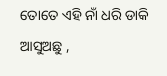ତୋତେ ଏହି ନାଁ ଧରି ଡାକି ଆସୁଅଛୁ ,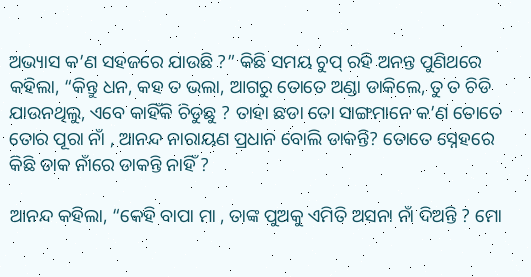ଅଭ୍ୟାସ କ’ଣ ସହଜରେ ଯାଉଛି ?” କିଛି ସମୟ ଚୁପ୍ ରହି ଅନନ୍ତ ପୁଣିଥରେ କହିଲା, “କିନ୍ତୁ ଧନ, କହ ତ ଭଲା, ଆଗରୁ ତୋତେ ଅଣ୍ଡା ଡାକିଲେ, ତୁ ତ ଚିଡି ଯାଉନଥିଲୁ, ଏବେ କାହିଁକି ଚିଡୁଛୁ ? ତାହା ଛଡା ତୋ ସାଙ୍ଗମାନେ କ’ଣ ତୋତେ ତୋର ପୂରା ନାଁ , ଆନନ୍ଦ ନାରାୟଣ ପ୍ରଧାନ ବୋଲି ଡାକନ୍ତି? ତୋତେ ସ୍ନେହରେ କିଛି ଡାକ ନାଁରେ ଡାକନ୍ତି ନାହିଁ ?

ଆନନ୍ଦ କହିଲା, “କେହି ବାପା ମା , ତାଙ୍କ ପୁଅକୁ ଏମିତି ଅସନା ନାଁ ଦିଅନ୍ତି ? ମୋ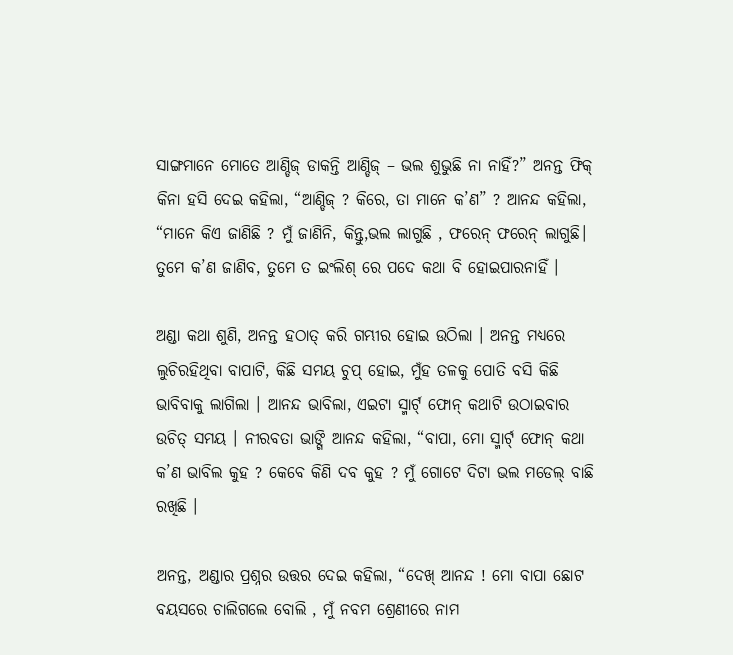ସାଙ୍ଗମାନେ ମୋତେ ଆଣ୍ଡିଜ୍ ଡାକନ୍ତି ଆଣ୍ଡିଜ୍ – ଭଲ ଶୁଭୁଛି ନା ନାହିଁ?” ଅନନ୍ତ ଫିକ୍ କିନା ହସି ଦେଇ କହିଲା, “ଆଣ୍ଡିଜ୍ ? କିରେ, ତା ମାନେ କ’ଣ” ? ଆନନ୍ଦ କହିଲା, “ମାନେ କିଏ ଜାଣିଛି ? ମୁଁ ଜାଣିନି, କିନ୍ତୁ,ଭଲ ଲାଗୁଛି , ଫରେନ୍ ଫରେନ୍ ଲାଗୁଛି। ତୁମେ କ’ଣ ଜାଣିବ, ତୁମେ ତ ଇଂଲିଶ୍ ରେ ପଦେ କଥା ବି ହୋଇପାରନାହିଁ ।

ଅଣ୍ଡା କଥା ଶୁଣି, ଅନନ୍ତ ହଠାତ୍ କରି ଗମ୍ଭୀର ହୋଇ ଉଠିଲା । ଅନନ୍ତ ମଧ୍ୟରେ ଲୁଚିରହିଥିବା ବାପାଟି, କିଛି ସମୟ ଚୁପ୍ ହୋଇ, ମୁଁହ ତଳକୁ ପୋତି ବସି କିଛି ଭାବିବାକୁ ଲାଗିଲା । ଆନନ୍ଦ ଭାବିଲା, ଏଇଟା ସ୍ମାର୍ଟ୍ ଫୋନ୍ କଥାଟି ଉଠାଇବାର ଉଚିତ୍ ସମୟ । ନୀରବତା ଭାଙ୍ଗି ଆନନ୍ଦ କହିଲା, “ବାପା, ମୋ ସ୍ମାର୍ଟ୍ ଫୋନ୍ କଥା କ’ଣ ଭାବିଲ କୁହ ? କେବେ କିଣି ଦବ କୁହ ? ମୁଁ ଗୋଟେ ଦିଟା ଭଲ ମଡେଲ୍ ବାଛି ରଖିଛି ।

ଅନନ୍ତ, ଅଣ୍ଡାର ପ୍ରଶ୍ନର ଉତ୍ତର ଦେଇ କହିଲା, “ଦେଖ୍ ଆନନ୍ଦ ! ମୋ ବାପା ଛୋଟ ବୟସରେ ଚାଲିଗଲେ ବୋଲି , ମୁଁ ନବମ ଶ୍ରେଣୀରେ ନାମ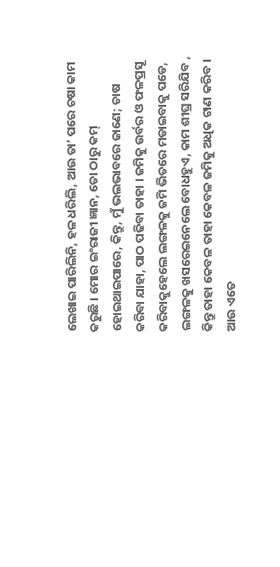ଲେଖାଇ ପାରିଲିନି, ହଳ ଧରିଲି, ଆଉ ତା’ ପରେ ଚଷା କାମ କରୁଛି । ମୋର ଇଂରାଜୀ ଜ୍ଞାନ, ତୋ ଠାରୁ କମ୍ ହୋଇଥାଇପାରେ, କିନ୍ତୁ, ମୁଁ ଭଲଭାବରେ ଜାଣେ; ଚାଷ କରିବା ଯାହା, ପାଠ ପଢିବା ତାହା । ଜମିକୁ ଉର୍ବର ଓ ଫଳପ୍ରସୂ କରିବାକୁହେଲେ ଲଙ୍ଗଳକୁ ଜମି ଭିତରେ ମଡାଇବାକୁ ପଡେ, ଲଙ୍ଗଳକୁ ଖସରେଇନେଲେ ବୋଧହୁଏ, କାମ ଶୀଘ୍ର ସରିଯିବ , କିନ୍ତୁ ତାହା କେବଳ ତାହା କେବଳ ଜମିକୁ ଅଧିକ ଟାଣ କରିବ । ଆଉ ଏତେ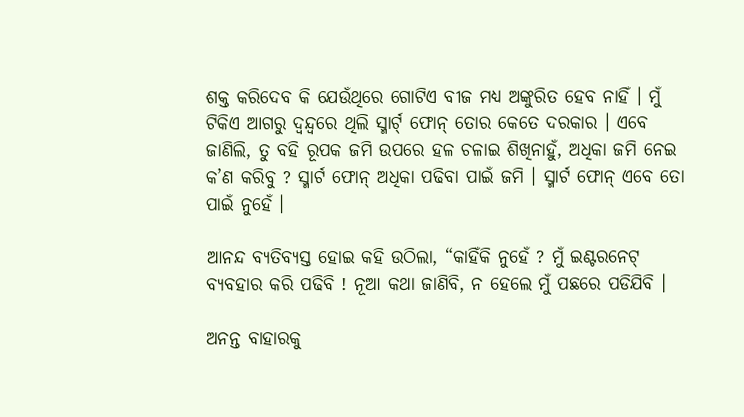ଶକ୍ତ କରିଦେବ କି ଯେଉଁଥିରେ ଗୋଟିଏ ବୀଜ ମଧ୍ୟ ଅଙ୍କୁରିତ ହେବ ନାହିଁ । ମୁଁ ଟିକିଏ ଆଗରୁ ଦ୍ୱନ୍ଦ୍ୱରେ ଥିଲି ସ୍ମାର୍ଟ୍ ଫୋନ୍ ତୋର କେତେ ଦରକାର । ଏବେ ଜାଣିଲି, ତୁ ବହି ରୂପକ ଜମି ଉପରେ ହଳ ଚଳାଇ ଶିଖିନାହୁଁ, ଅଧିକା ଜମି ନେଇ କ’ଣ କରିବୁ ? ସ୍ମାର୍ଟ ଫୋନ୍ ଅଧିକା ପଢିବା ପାଇଁ ଜମି । ସ୍ମାର୍ଟ ଫୋନ୍ ଏବେ ତୋ ପାଇଁ ନୁହେଁ ।

ଆନନ୍ଦ ବ୍ୟତିବ୍ୟସ୍ତ ହୋଇ କହି ଉଠିଲା, “କାହିଁକି ନୁହେଁ ? ମୁଁ ଇଣ୍ଟରନେଟ୍ ବ୍ୟବହାର କରି ପଢିବି ! ନୂଆ କଥା ଜାଣିବି, ନ ହେଲେ ମୁଁ ପଛରେ ପଡିଯିବି ।

ଅନନ୍ତ ବାହାରକୁ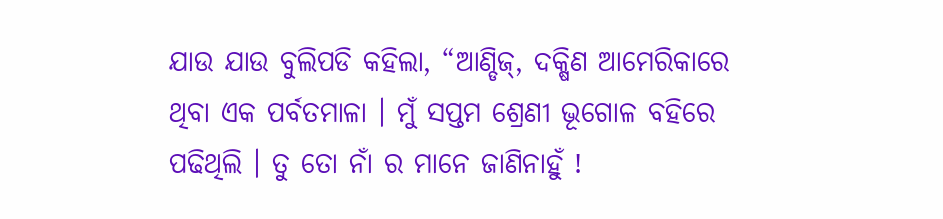ଯାଉ ଯାଉ ବୁଲିପଡି କହିଲା, “ଆଣ୍ଡିଜ୍, ଦକ୍ଷିଣ ଆମେରିକାରେ ଥିବା ଏକ ପର୍ବତମାଳା । ମୁଁ ସପ୍ତମ ଶ୍ରେଣୀ ଭୂଗୋଳ ବହିରେ ପଢିଥିଲି । ତୁ ତୋ ନାଁ ର ମାନେ ଜାଣିନାହୁଁ !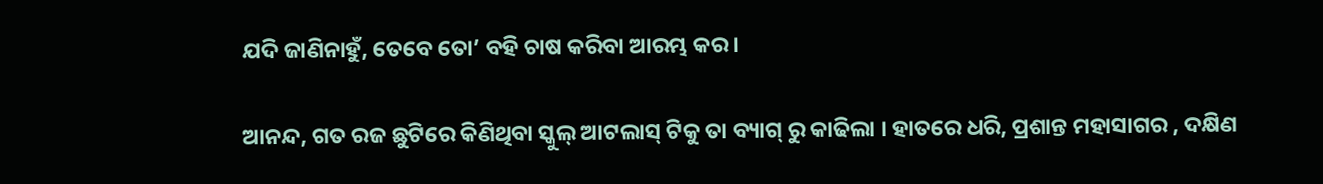ଯଦି ଜାଣିନାହୁଁ, ତେବେ ତୋ’ ବହି ଚାଷ କରିବା ଆରମ୍ଭ କର ।

ଆନନ୍ଦ, ଗତ ରଜ ଛୁଟିରେ କିଣିଥିବା ସ୍କୁଲ୍ ଆଟଲାସ୍ ଟିକୁ ତା ବ୍ୟାଗ୍ ରୁ କାଢିଲା । ହାତରେ ଧରି, ପ୍ରଶାନ୍ତ ମହାସାଗର , ଦକ୍ଷିଣ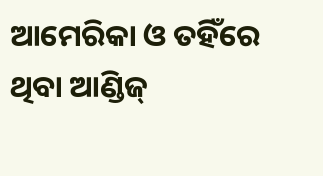ଆମେରିକା ଓ ତହିଁରେ ଥିବା ଆଣ୍ଡିଜ୍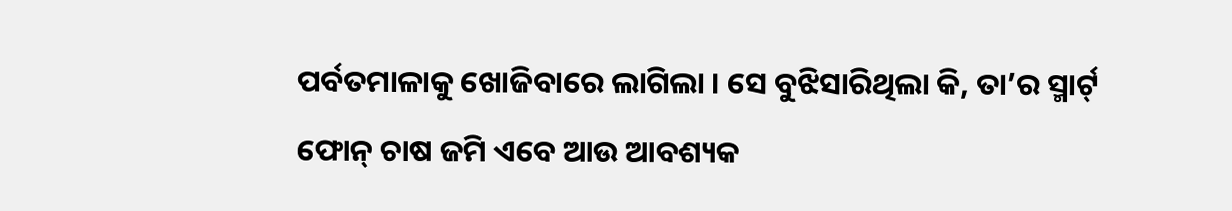ପର୍ବତମାଳାକୁ ଖୋଜିବାରେ ଲାଗିଲା । ସେ ବୁଝିସାରିଥିଲା କି, ତା’ର ସ୍ମାର୍ଟ୍ ଫୋନ୍ ଚାଷ ଜମି ଏବେ ଆଉ ଆବଶ୍ୟକ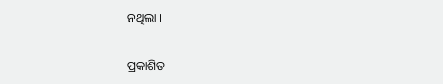ନଥିଲା ।

ପ୍ରକାଶିତ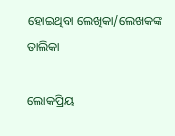ହୋଇଥିବା ଲେଖିକା/ଲେଖକଙ୍କ ତାଲିକା

ଲୋକପ୍ରିୟ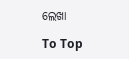ଲେଖା

To Top